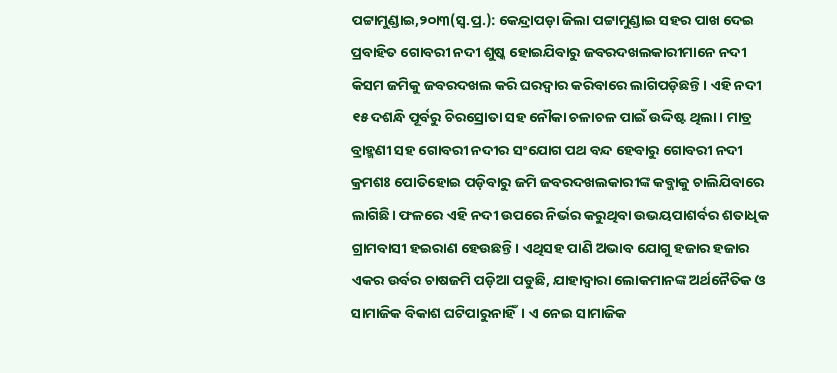ପଟ୍ଟାମୁଣ୍ଡାଇ,୨୦ା୩(ସ୍ବ.ପ୍ର.): କେନ୍ଦ୍ରାପଡ଼ା ଜିଲା ପଟ୍ଟାମୁଣ୍ଡାଇ ସହର ପାଖ ଦେଇ ପ୍ରବାହିତ ଗୋବରୀ ନଦୀ ଶୁଷ୍କ ହୋଇଯିବାରୁ ଜବରଦଖଲକାରୀମାନେ ନଦୀ କିସମ ଜମିକୁ ଜବରଦଖଲ କରି ଘରଦ୍ୱାର କରିବାରେ ଲାଗିପଡ଼ିଛନ୍ତି। ଏହି ନଦୀ ୧୫ ଦଶନ୍ଧି ପୂର୍ବରୁ ଚିରସ୍ରୋତା ସହ ନୌକା ଚଳାଚଳ ପାଇଁ ଉଦ୍ଦିଷ୍ଟ ଥିଲା। ମାତ୍ର ବ୍ରାହ୍ମଣୀ ସହ ଗୋବରୀ ନଦୀର ସଂଯୋଗ ପଥ ବନ୍ଦ ହେବାରୁ ଗୋବରୀ ନଦୀ କ୍ରମଶଃ ପୋତିହୋଇ ପଡ଼ିବାରୁ ଜମି ଜବରଦଖଲକାରୀଙ୍କ କବ୍ଜାକୁ ଚାଲିଯିବାରେ ଲାଗିଛି। ଫଳରେ ଏହି ନଦୀ ଉପରେ ନିର୍ଭର କରୁଥିବା ଉଭୟପାଶର୍ବର ଶତାଧିକ ଗ୍ରାମବାସୀ ହଇରାଣ ହେଉଛନ୍ତି। ଏଥିସହ ପାଣି ଅଭାବ ଯୋଗୁ ହଜାର ହଜାର ଏକର ଉର୍ବର ଚାଷଜମି ପଡ଼ିଆ ପଡୁଛି, ଯାହାଦ୍ୱାରା ଲୋକମାନଙ୍କ ଅର୍ଥନୈତିକ ଓ ସାମାଜିକ ବିକାଶ ଘଟିପାରୁନାହିଁ। ଏ ନେଇ ସାମାଜିକ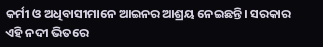କର୍ମୀ ଓ ଅଧିବାସୀମାନେ ଆଇନର ଆଶ୍ରୟ ନେଇଛନ୍ତି। ସରକାର ଏହି ନଦୀ ଭିତରେ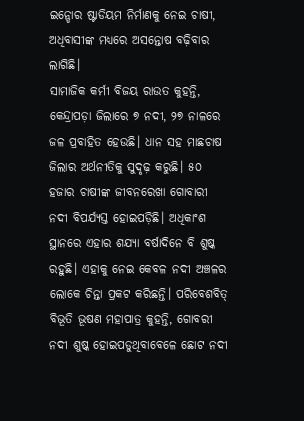ଇନ୍ଡୋର ଷ୍ଟାଡିୟମ ନିର୍ମାଣକୁ ନେଇ ଚାଷୀ, ଅଧିବାସୀଙ୍କ ମଧ୍ୟରେ ଅସନ୍ତୋଷ ବଢ଼ିବାର ଲାଗିଛି।
ସାମାଜିକ କର୍ମୀ ବିଜୟ ରାଉତ କୁହନ୍ତି, କେନ୍ଦ୍ରାପଡ଼ା ଜିଲାରେ ୭ ନଦୀ, ୨୭ ନାଳରେ ଜଳ ପ୍ରବାହିତ ହେଉଛି। ଧାନ ସହ ମାଛଚାଷ ଜିଲାର ଅର୍ଥନୀତିକୁ ସୁଦୃଢ଼ କରୁଛି। ୫୦ ହଜାର ଚାଷୀଙ୍କ ଜୀବନରେଖା ଗୋବାରୀ ନଦୀ ବିପର୍ଯ୍ୟସ୍ତ ହୋଇପଡ଼ିଛି। ଅଧିକାଂଶ ସ୍ଥାନରେ ଏହାର ଶଯ୍ୟା ବର୍ଷାଦିନେ ବି ଶୁଷ୍କ ରହୁଛି। ଏହାକୁ ନେଇ କେବଳ ନଦୀ ଅଞ୍ଚଳର ଲୋକେ ଚିନ୍ତା ପ୍ରକଟ କରିଛନ୍ତି। ପରିବେଶବିତ୍ ବିଭୂତି ଭୂଷଣ ମହାପାତ୍ର କୁହନ୍ତି, ଗୋବରୀ ନଦୀ ଶୁଷ୍କ ହୋଇପଡୁଥିବାବେଳେ ଛୋଟ ନଦୀ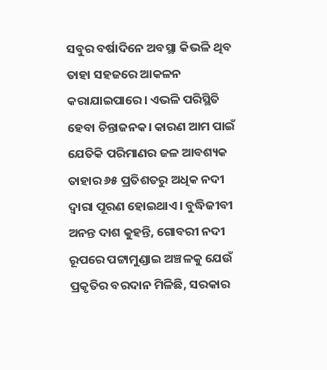ସବୁର ବର୍ଷାଦିନେ ଅବସ୍ଥା କିଭଳି ଥିବ ତାହା ସହଜରେ ଆକଳନ କରାଯାଇପାରେ। ଏଭଳି ପରିସ୍ଥିତି ହେବା ଚିନ୍ତାଜନକ। କାରଣ ଆମ ପାଇଁ ଯେତିକି ପରିମାଣର ଜଳ ଆବଶ୍ୟକ ତାହାର ୬୫ ପ୍ରତିଶତରୁ ଅଧିକ ନଦୀ ଦ୍ୱାରା ପୂରଣ ହୋଇଥାଏ। ବୁଦ୍ଧିଜୀବୀ ଅନନ୍ତ ଦାଶ କୁହନ୍ତି, ଗୋବରୀ ନଦୀ ରୂପରେ ପଟ୍ଟାମୁଣ୍ଡାଇ ଅଞ୍ଚଳକୁ ଯେଉଁ ପ୍ରକୃତିର ବରଦାନ ମିଳିଛି, ସରକାର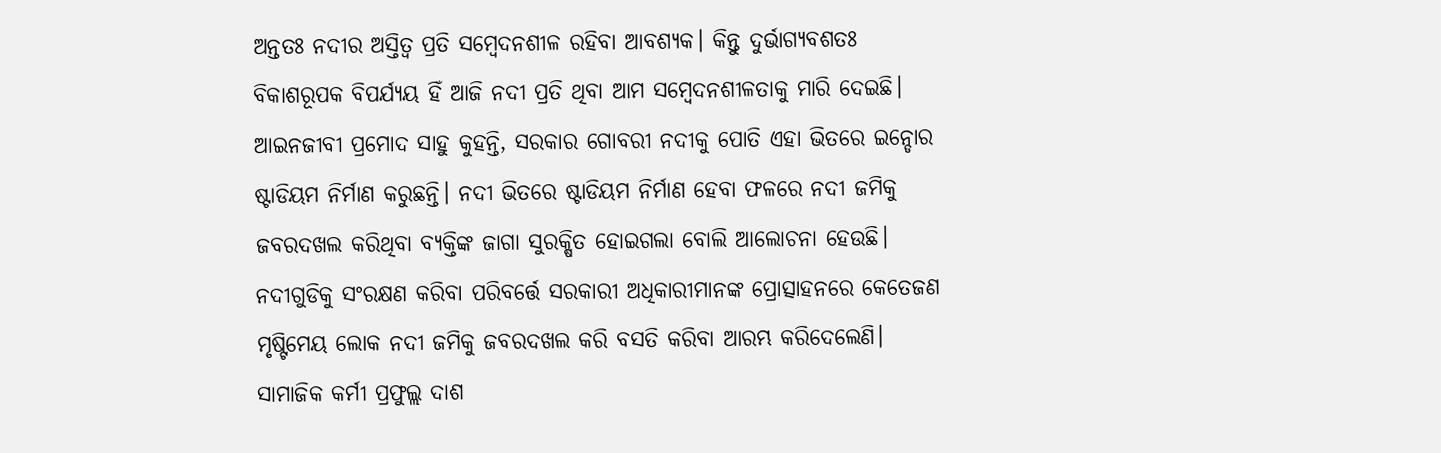ଅନ୍ତତଃ ନଦୀର ଅସ୍ତିତ୍ୱ ପ୍ରତି ସମ୍ବେଦନଶୀଳ ରହିବା ଆବଶ୍ୟକ। କିନ୍ତୁ ଦୁର୍ଭାଗ୍ୟବଶତଃ ବିକାଶରୂପକ ବିପର୍ଯ୍ୟୟ ହିଁ ଆଜି ନଦୀ ପ୍ରତି ଥିବା ଆମ ସମ୍ବେଦନଶୀଳତାକୁ ମାରି ଦେଇଛି। ଆଇନଜୀବୀ ପ୍ରମୋଦ ସାହୁ କୁହନ୍ତି, ସରକାର ଗୋବରୀ ନଦୀକୁ ପୋତି ଏହା ଭିତରେ ଇନ୍ଡୋର ଷ୍ଟାଡିୟମ ନିର୍ମାଣ କରୁଛନ୍ତି। ନଦୀ ଭିତରେ ଷ୍ଟାଡିୟମ ନିର୍ମାଣ ହେବା ଫଳରେ ନଦୀ ଜମିକୁ ଜବରଦଖଲ କରିଥିବା ବ୍ୟକ୍ତିଙ୍କ ଜାଗା ସୁରକ୍ଷିତ ହୋଇଗଲା ବୋଲି ଆଲୋଚନା ହେଉଛି। ନଦୀଗୁଡିକୁ ସଂରକ୍ଷଣ କରିବା ପରିବର୍ତ୍ତେ ସରକାରୀ ଅଧିକାରୀମାନଙ୍କ ପ୍ରୋତ୍ସାହନରେ କେତେଜଣ ମୃଷ୍ଟିମେୟ ଲୋକ ନଦୀ ଜମିକୁ ଜବରଦଖଲ କରି ବସତି କରିବା ଆରମ୍ଭ କରିଦେଲେଣି। ସାମାଜିକ କର୍ମୀ ପ୍ରଫୁଲ୍ଲ ଦାଶ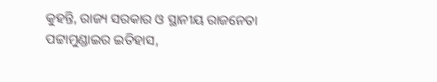କୁହନ୍ତି, ରାଜ୍ୟ ସରକାର ଓ ସ୍ଥାନୀୟ ରାଜନେତା ପଟ୍ଟାମୁଣ୍ଡାଇର ଇତିହାସ,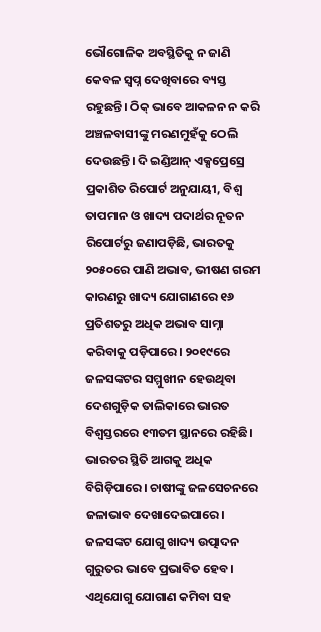ଭୌଗୋଳିକ ଅବସ୍ଥିତିକୁ ନ ଜାଣି କେବଳ ସ୍ବପ୍ନ ଦେଖିବାରେ ବ୍ୟସ୍ତ ରହୁଛନ୍ତି। ଠିକ୍ ଭାବେ ଆକଳନ ନ କରି ଅଞ୍ଚଳବାସୀଙ୍କୁ ମରଣମୁହଁକୁ ଠେଲି ଦେଉଛନ୍ତି। ଦି ଇଣ୍ଡିଆନ୍ ଏକ୍ସପ୍ରେସ୍ରେ ପ୍ରକାଶିତ ରିପୋର୍ଟ ଅନୁଯାୟୀ, ବିଶ୍ୱ ତାପମାନ ଓ ଖାଦ୍ୟ ପଦାର୍ଥର ନୂତନ ରିପୋର୍ଟରୁ ଜଣାପଡ଼ିଛି, ଭାରତକୁ ୨୦୫୦ରେ ପାଣି ଅଭାବ, ଭୀଷଣ ଗରମ କାରଣରୁ ଖାଦ୍ୟ ଯୋଗାଣରେ ୧୬ ପ୍ରତିଶତରୁ ଅଧିକ ଅଭାବ ସାମ୍ନା କରିବାକୁ ପଡ଼ିପାରେ। ୨୦୧୯ରେ ଜଳସଙ୍କଟର ସମ୍ମୁଖୀନ ହେଉଥିବା ଦେଶଗୁଡ଼ିକ ତାଲିକାରେ ଭାରତ ବିଶ୍ୱସ୍ତରରେ ୧୩ତମ ସ୍ଥାନରେ ରହିଛି। ଭାରତର ସ୍ଥିତି ଆଗକୁ ଅଧିକ ବିଗିଡ଼ିପାରେ। ଚାଷୀଙ୍କୁ ଜଳସେଚନରେ ଜଳାଭାବ ଦେଖାଦେଇପାରେ। ଜଳସଙ୍କଟ ଯୋଗୁ ଖାଦ୍ୟ ଉତ୍ପାଦନ ଗୁରୁତର ଭାବେ ପ୍ରଭାବିତ ହେବ। ଏଥିଯୋଗୁ ଯୋଗାଣ କମିବା ସହ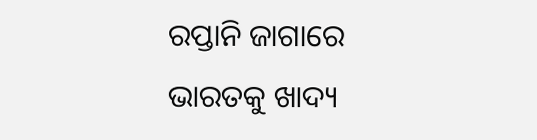ରପ୍ତାନି ଜାଗାରେ ଭାରତକୁ ଖାଦ୍ୟ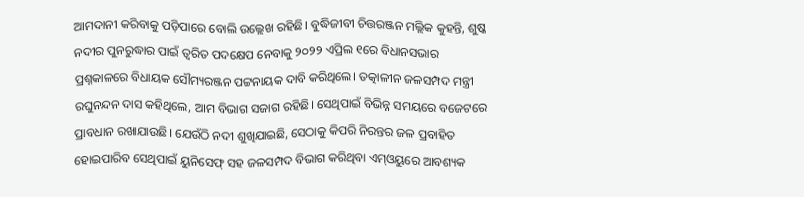ଆମଦାନୀ କରିବାକୁ ପଡ଼ିପାରେ ବୋଲି ଉଲ୍ଲେଖ ରହିଛି। ବୁଦ୍ଧିଜୀବୀ ଚିତ୍ତରଞ୍ଜନ ମଲ୍ଲିକ କୁହନ୍ତି, ଶୁଷ୍କ ନଦୀର ପୁନରୁଦ୍ଧାର ପାଇଁ ତ୍ୱରିତ ପଦକ୍ଷେପ ନେବାକୁ ୨୦୨୨ ଏପ୍ରିଲ ୧ରେ ବିଧାନସଭାର ପ୍ରଶ୍ନକାଳରେ ବିଧାୟକ ସୌମ୍ୟରଞ୍ଜନ ପଟ୍ଟନାୟକ ଦାବି କରିଥିଲେ। ତତ୍କାଳୀନ ଜଳସମ୍ପଦ ମନ୍ତ୍ରୀ ରଘୁନନ୍ଦନ ଦାସ କହିଥିଲେ, ଆମ ବିଭାଗ ସଜାଗ ରହିଛି। ସେଥିପାଇଁ ବିଭିନ୍ନ ସମୟରେ ବଜେଟରେ ପ୍ରାବଧାନ ରଖାଯାଉଛି। ଯେଉଁଠି ନଦୀ ଶୁଖିଯାଇଛି, ସେଠାକୁ କିପରି ନିରନ୍ତର ଜଳ ପ୍ରବାହିତ ହୋଇପାରିବ ସେଥିପାଇଁ ୟୁନିସେଫ୍ ସହ ଜଳସମ୍ପଦ ବିଭାଗ କରିଥିବା ଏମ୍ଓୟୁରେ ଆବଶ୍ୟକ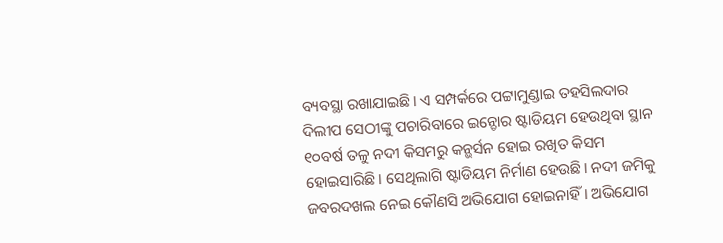ବ୍ୟବସ୍ଥା ରଖାଯାଇଛି। ଏ ସମ୍ପର୍କରେ ପଟ୍ଟାମୁଣ୍ଡାଇ ତହସିଲଦାର ଦିଲୀପ ସେଠୀଙ୍କୁ ପଚାରିବାରେ ଇନ୍ଡୋର ଷ୍ଟାଡିୟମ ହେଉଥିବା ସ୍ଥାନ ୧୦ବର୍ଷ ତଳୁ ନଦୀ କିସମରୁ କନ୍ଭର୍ସନ ହୋଇ ରଖିତ କିସମ ହୋଇସାରିଛି। ସେଥିଲାଗି ଷ୍ଟାଡିୟମ ନିର୍ମାଣ ହେଉଛି। ନଦୀ ଜମିକୁ ଜବରଦଖଲ ନେଇ କୌଣସି ଅଭିଯୋଗ ହୋଇନାହିଁ। ଅଭିଯୋଗ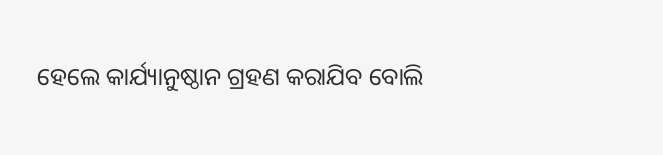ହେଲେ କାର୍ଯ୍ୟାନୁଷ୍ଠାନ ଗ୍ରହଣ କରାଯିବ ବୋଲି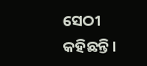ସେଠୀ କହିଛନ୍ତି।